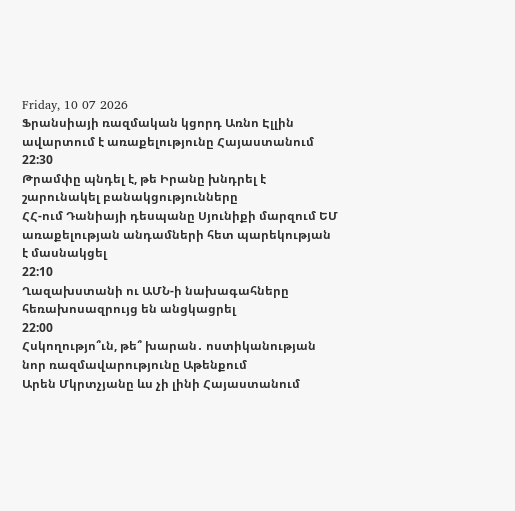Friday, 10 07 2026
Ֆրանսիայի ռազմական կցորդ Առնո Էլլին ավարտում է առաքելությունը Հայաստանում
22:30
Թրամփը պնդել է, թե Իրանը խնդրել է շարունակել բանակցությունները
ՀՀ-ում Դանիայի դեսպանը Սյունիքի մարզում ԵՄ առաքելության անդամների հետ պարեկության է մասնակցել
22:10
Ղազախստանի ու ԱՄՆ-ի նախագահները հեռախոսազրույց են անցկացրել
22:00
Հսկողությո՞ւն, թե՞ խարան․ ոստիկանության նոր ռազմավարությունը Աթենքում
Արեն Մկրտչյանը ևս չի լինի Հայաստանում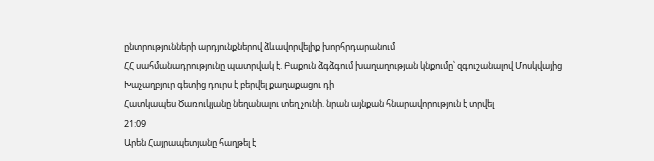ընտրությունների արդյունքներով ձևավորվելիք խորհրդարանում
ՀՀ սահմանադրությունը պատրվակ է. Բաքուն ձգձգում խաղաղության կնքումը՝ զգուշանալով Մոսկվայից
Խաչաղբյուր գետից դուրս է բերվել քաղաքացու դի
Հատկապես Ծառուկյանը նեղանալու տեղ չունի. նրան այնքան հնարավորություն է տրվել
21:09
Արեն Հայրապետյանը հաղթել է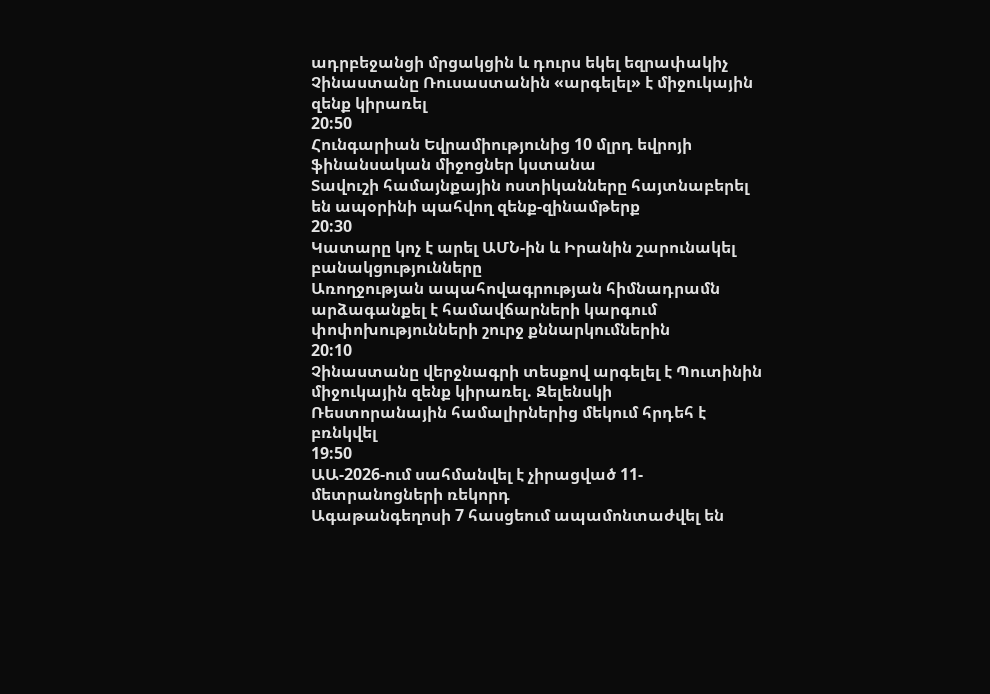ադրբեջանցի մրցակցին և դուրս եկել եզրափակիչ
Չինաստանը Ռուսաստանին «արգելել» է միջուկային զենք կիրառել
20:50
Հունգարիան Եվրամիությունից 10 մլրդ եվրոյի ֆինանսական միջոցներ կստանա
Տավուշի համայնքային ոստիկանները հայտնաբերել են ապօրինի պահվող զենք-զինամթերք
20:30
Կատարը կոչ է արել ԱՄՆ-ին և Իրանին շարունակել բանակցությունները
Առողջության ապահովագրության հիմնադրամն արձագանքել է համավճարների կարգում փոփոխությունների շուրջ քննարկումներին
20:10
Չինաստանը վերջնագրի տեսքով արգելել է Պուտինին միջուկային զենք կիրառել. Զելենսկի
Ռեստորանային համալիրներից մեկում հրդեհ է բռնկվել
19:50
ԱԱ-2026-ում սահմանվել է չիրացված 11-մետրանոցների ռեկորդ
Ագաթանգեղոսի 7 հասցեում ապամոնտաժվել են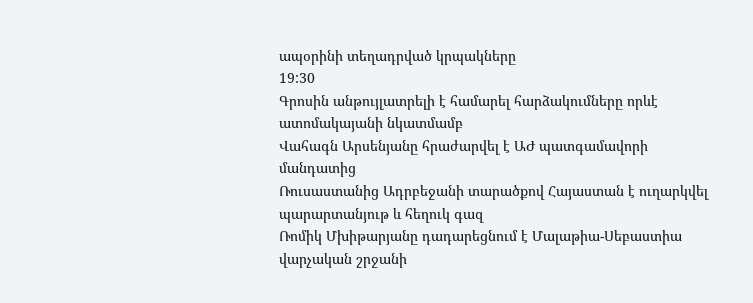ապօրինի տեղադրված կրպակները
19:30
Գրոսին անթույլատրելի է համարել հարձակումները որևէ ատոմակայանի նկատմամբ
Վահագն Արսենյանը հրաժարվել է ԱԺ պատգամավորի մանդատից
Ռուսաստանից Ադրբեջանի տարածքով Հայաստան է ուղարկվել պարարտանյութ և հեղուկ գազ
Ռոմիկ Մխիթարյանը դադարեցնում է Մալաթիա-Սեբաստիա վարչական շրջանի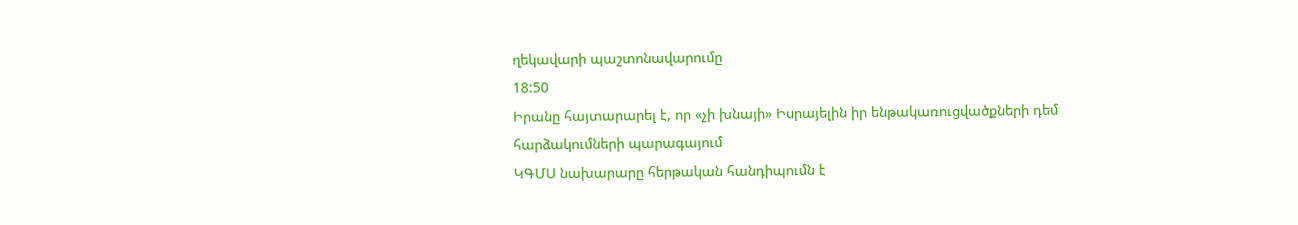ղեկավարի պաշտոնավարումը
18:50
Իրանը հայտարարել է, որ «չի խնայի» Իսրայելին իր ենթակառուցվածքների դեմ հարձակումների պարագայում
ԿԳՄՍ նախարարը հերթական հանդիպումն է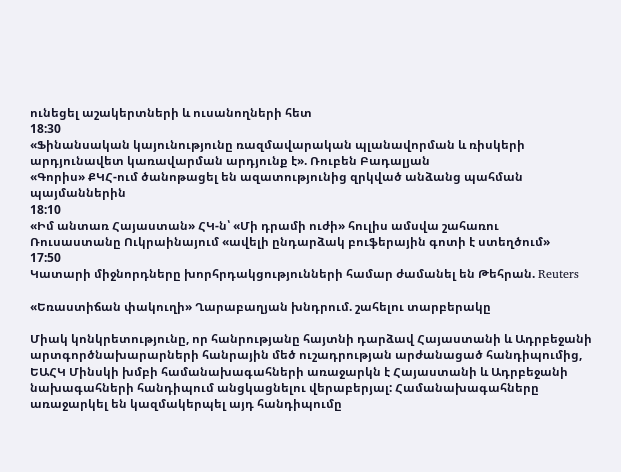ունեցել աշակերտների և ուսանողների հետ
18:30
«Ֆինանսական կայունությունը ռազմավարական պլանավորման և ռիսկերի արդյունավետ կառավարման արդյունք է». Ռուբեն Բադալյան
«Գորիս» ՔԿՀ-ում ծանոթացել են ազատությունից զրկված անձանց պահման պայմաններին
18:10
«Իմ անտառ Հայաստան» ՀԿ-ն՝ «Մի դրամի ուժի» հուլիս ամսվա շահառու
Ռուսաստանը Ուկրաինայում «ավելի ընդարձակ բուֆերային գոտի է ստեղծում»
17:50
Կատարի միջնորդները խորհրդակցությունների համար ժամանել են Թեհրան. Reuters

«Եռաստիճան փակուղի» Ղարաբաղյան խնդրում. շահելու տարբերակը

Միակ կոնկրետությունը, որ հանրությանը հայտնի դարձավ Հայաստանի և Ադրբեջանի արտգործնախարարների հանրային մեծ ուշադրության արժանացած հանդիպումից, ԵԱՀԿ Մինսկի խմբի համանախագահների առաջարկն է Հայաստանի և Ադրբեջանի նախագահների հանդիպում անցկացնելու վերաբերյալ: Համանախագահները առաջարկել են կազմակերպել այդ հանդիպումը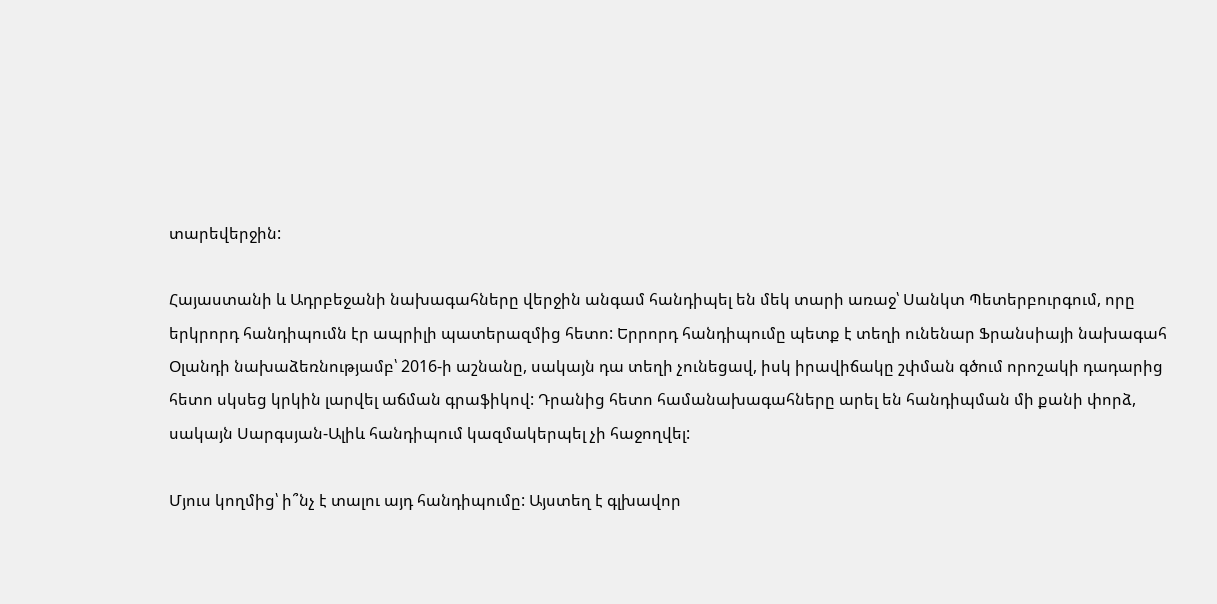տարեվերջին:

Հայաստանի և Ադրբեջանի նախագահները վերջին անգամ հանդիպել են մեկ տարի առաջ՝ Սանկտ Պետերբուրգում, որը երկրորդ հանդիպումն էր ապրիլի պատերազմից հետո: Երրորդ հանդիպումը պետք է տեղի ունենար Ֆրանսիայի նախագահ Օլանդի նախաձեռնությամբ՝ 2016-ի աշնանը, սակայն դա տեղի չունեցավ, իսկ իրավիճակը շփման գծում որոշակի դադարից հետո սկսեց կրկին լարվել աճման գրաֆիկով: Դրանից հետո համանախագահները արել են հանդիպման մի քանի փորձ, սակայն Սարգսյան-Ալիև հանդիպում կազմակերպել չի հաջողվել:

Մյուս կողմից՝ ի՞նչ է տալու այդ հանդիպումը: Այստեղ է գլխավոր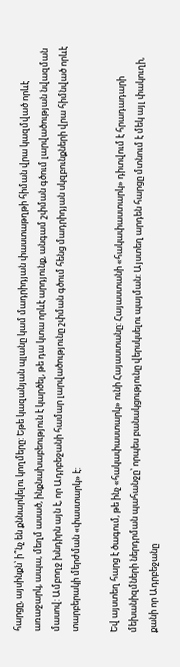հարցը, այսինքն՝ ի՞նչ են քննարկելու կողմերը: Եթե կազանյան պլանը կամ մադրիդյան փաստաթղթի հիման վրա կազմված որևէ առաջարկ, ապա, մեղմ ասած, ինքնախաբեություն է կարծել, թե դա կտա որևէ արդյունք, անգամ շփման գծում լարվածության նվազման մասով: Ամբողջ խնդիրն այն է, որ Ադրբեջանի համար լարվածությունը շփման գծում հենց մադրիդյան սկզբունքների վրա հիմնված որևէ տարբերակի մերժման «փաստարկ» է:

Եվ այստեղ հարց է ծագում, թե ինչ «հակափաստարկ» ունի Հայաստանը: Հայաստանի «հակափաստարկ» դիտվում է հրադադարի մեխանիզմների ներդրման պահանջը՝ որպես բանակցությունը վերսկսելու պայման: Այստեղ արդեն հարցը մտնում է մեկ այլ փակուղի, քանի որ Ադրբեջանը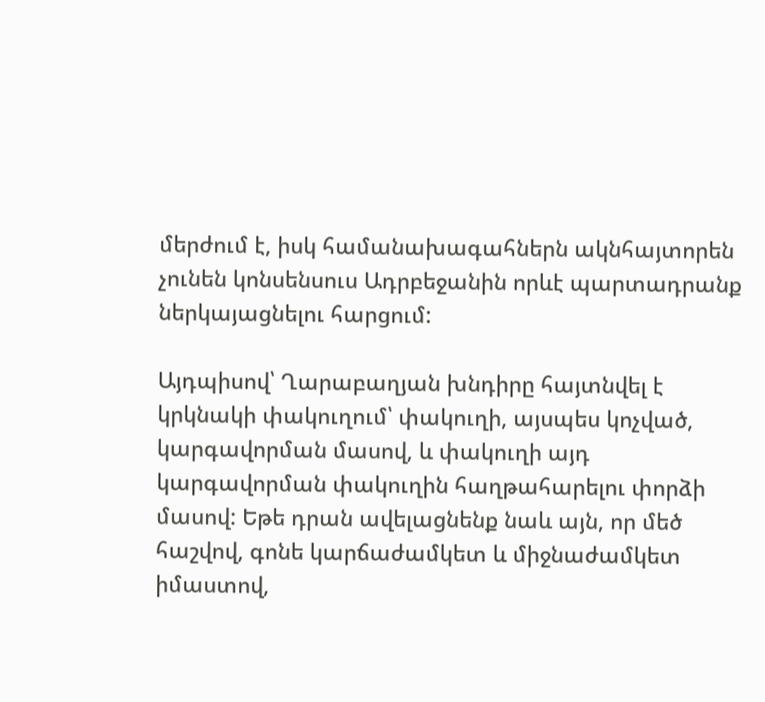մերժում է, իսկ համանախագահներն ակնհայտորեն չունեն կոնսենսուս Ադրբեջանին որևէ պարտադրանք ներկայացնելու հարցում:

Այդպիսով՝ Ղարաբաղյան խնդիրը հայտնվել է կրկնակի փակուղում՝ փակուղի, այսպես կոչված, կարգավորման մասով, և փակուղի այդ կարգավորման փակուղին հաղթահարելու փորձի մասով: Եթե դրան ավելացնենք նաև այն, որ մեծ հաշվով, գոնե կարճաժամկետ և միջնաժամկետ իմաստով,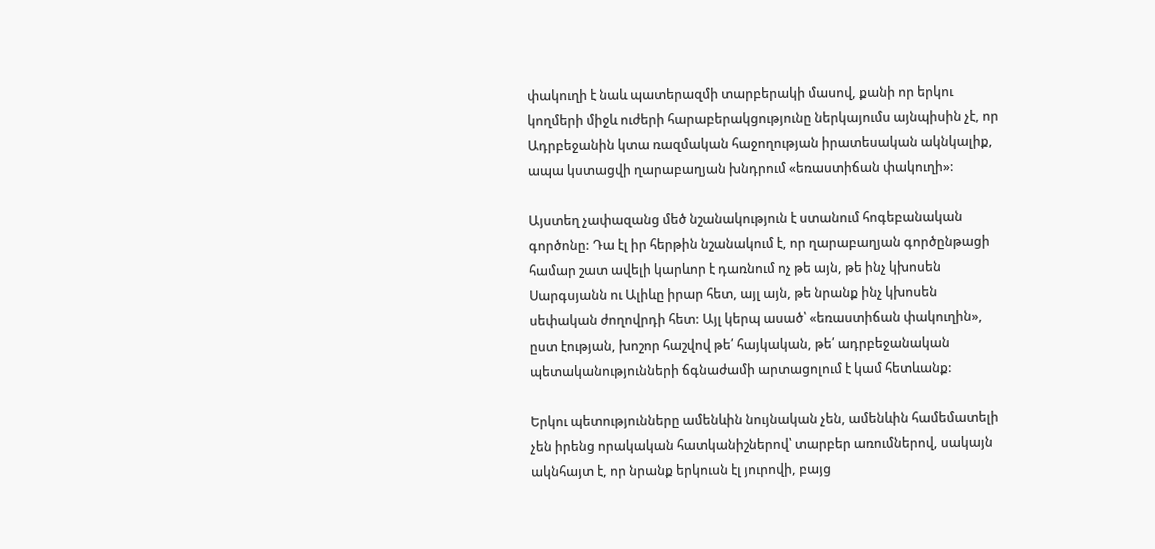փակուղի է նաև պատերազմի տարբերակի մասով, քանի որ երկու կողմերի միջև ուժերի հարաբերակցությունը ներկայումս այնպիսին չէ, որ Ադրբեջանին կտա ռազմական հաջողության իրատեսական ակնկալիք, ապա կստացվի ղարաբաղյան խնդրում «եռաստիճան փակուղի»:

Այստեղ չափազանց մեծ նշանակություն է ստանում հոգեբանական գործոնը: Դա էլ իր հերթին նշանակում է, որ ղարաբաղյան գործընթացի համար շատ ավելի կարևոր է դառնում ոչ թե այն, թե ինչ կխոսեն Սարգսյանն ու Ալիևը իրար հետ, այլ այն, թե նրանք ինչ կխոսեն սեփական ժողովրդի հետ: Այլ կերպ ասած՝ «եռաստիճան փակուղին», ըստ էության, խոշոր հաշվով թե՛ հայկական, թե՛ ադրբեջանական պետականությունների ճգնաժամի արտացոլում է կամ հետևանք:

Երկու պետությունները ամենևին նույնական չեն, ամենևին համեմատելի չեն իրենց որակական հատկանիշներով՝ տարբեր առումներով, սակայն ակնհայտ է, որ նրանք երկուսն էլ յուրովի, բայց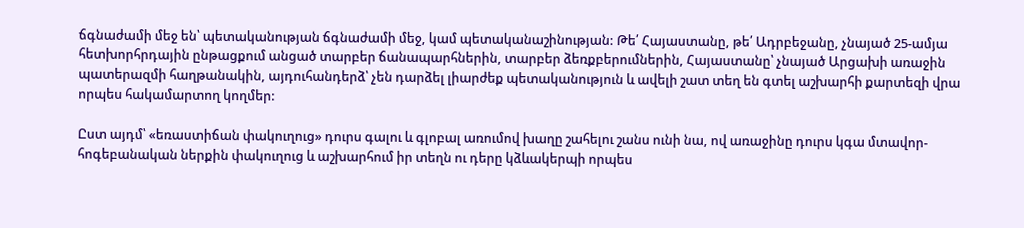ճգնաժամի մեջ են՝ պետականության ճգնաժամի մեջ, կամ պետականաշինության: Թե՛ Հայաստանը, թե՛ Ադրբեջանը, չնայած 25-ամյա հետխորհրդային ընթացքում անցած տարբեր ճանապարհներին, տարբեր ձեռքբերումներին, Հայաստանը՝ չնայած Արցախի առաջին պատերազմի հաղթանակին, այդուհանդերձ՝ չեն դարձել լիարժեք պետականություն և ավելի շատ տեղ են գտել աշխարհի քարտեզի վրա որպես հակամարտող կողմեր:

Ըստ այդմ՝ «եռաստիճան փակուղուց» դուրս գալու և գլոբալ առումով խաղը շահելու շանս ունի նա, ով առաջինը դուրս կգա մտավոր-հոգեբանական ներքին փակուղուց և աշխարհում իր տեղն ու դերը կձևակերպի որպես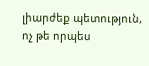լիարժեք պետություն, ոչ թե որպես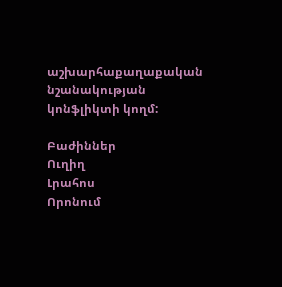աշխարհաքաղաքական նշանակության կոնֆլիկտի կողմ:

Բաժիններ
Ուղիղ
Լրահոս
Որոնում